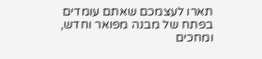תארו לעצמכם שאתם עומדים בפתח של מבנה מפואר וחדש, ומחכים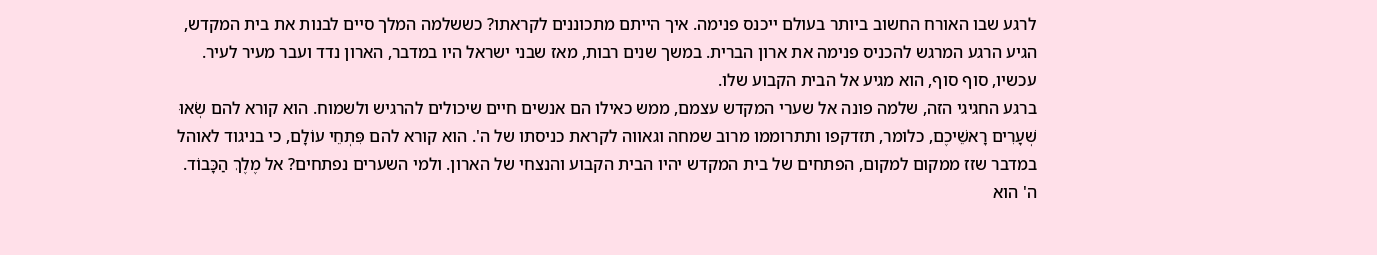לרגע שבו האורח החשוב ביותר בעולם ייכנס פנימה. איך הייתם מתכוננים לקראתו? כששלמה המלך סיים לבנות את בית המקדש, הגיע הרגע המרגש להכניס פנימה את ארון הברית. במשך שנים רבות, מאז שבני ישראל היו במדבר, הארון נדד ועבר מעיר לעיר. עכשיו, סוף סוף, הוא מגיע אל הבית הקבוע שלו.
ברגע החגיגי הזה, שלמה פונה אל שערי המקדש עצמם, ממש כאילו הם אנשים חיים שיכולים להרגיש ולשמוח. הוא קורא להם שְׂאוּ שְׁעָרִים רָאשֵׁיכֶם, כלומר, תזדקפו ותתרוממו מרוב שמחה וגאווה לקראת כניסתו של ה'. הוא קורא להם פִּתְחֵי עוֹלָם, כי בניגוד לאוהל במדבר שזז ממקום למקום, הפתחים של בית המקדש יהיו הבית הקבוע והנצחי של הארון. ולמי השערים נפתחים? אל מֶלֶךְ הַכָּבוֹד. ה' הוא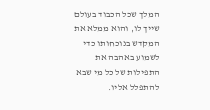המלך שכל הכבוד בעולם שייך לו, והוא ממלא את המקדש בנוכחותו כדי לשמוע באהבה את התפילות של כל מי שבא להתפלל אליו.